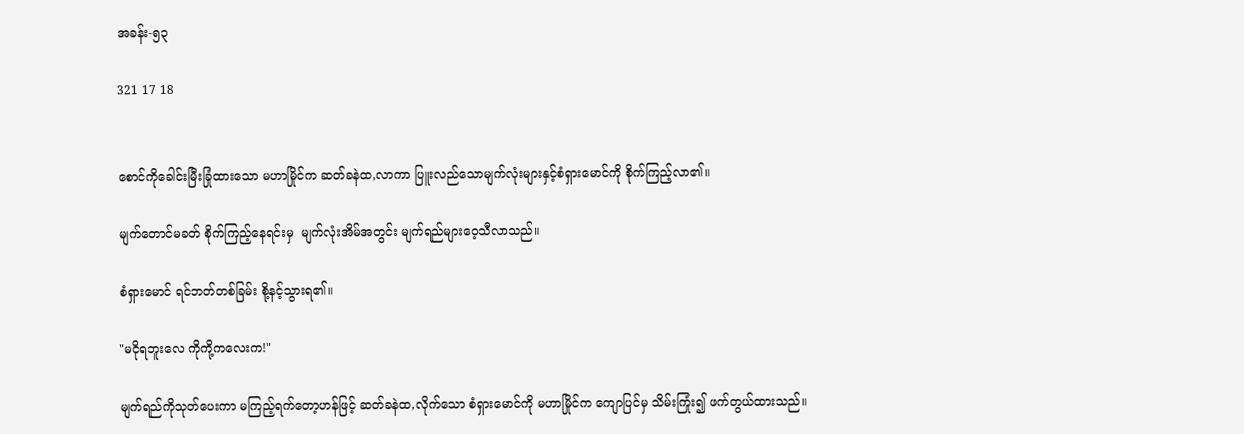အခန်း-၅၃

321 17 18


စောင်ကိုခေါင်းမြီးခြုံထားသော မဟာမြိုင်က ဆတ်ခနဲထ,လာကာ ပြူးလည်သောမျက်လုံးများနှင့်စံရှားမောင်ကို စိုက်ကြည့်လာ၏။

မျက်တောင်မခတ် စိုက်ကြည့်နေရင်းမှ  မျက်လုံးအိမ်အတွင်း မျက်ရည်များဝေ့သီလာသည်။

စံရှားမောင် ရင်ဘတ်တစ်ခြမ်း စို့နင့်သွားရ၏။

"မငိုရဘူးလေ ကိုကို့ကလေးက!"

မျက်ရည်ကိုသုတ်ပေးကာ မကြည့်ရက်တော့ဟန်ဖြင့် ဆတ်ခနဲထ,လိုက်သော စံရှားမောင်ကို မဟာမြိုင်က ကျောပြင်မှ သိမ်းကြုံး၍ ဖက်တွယ်ထားသည်။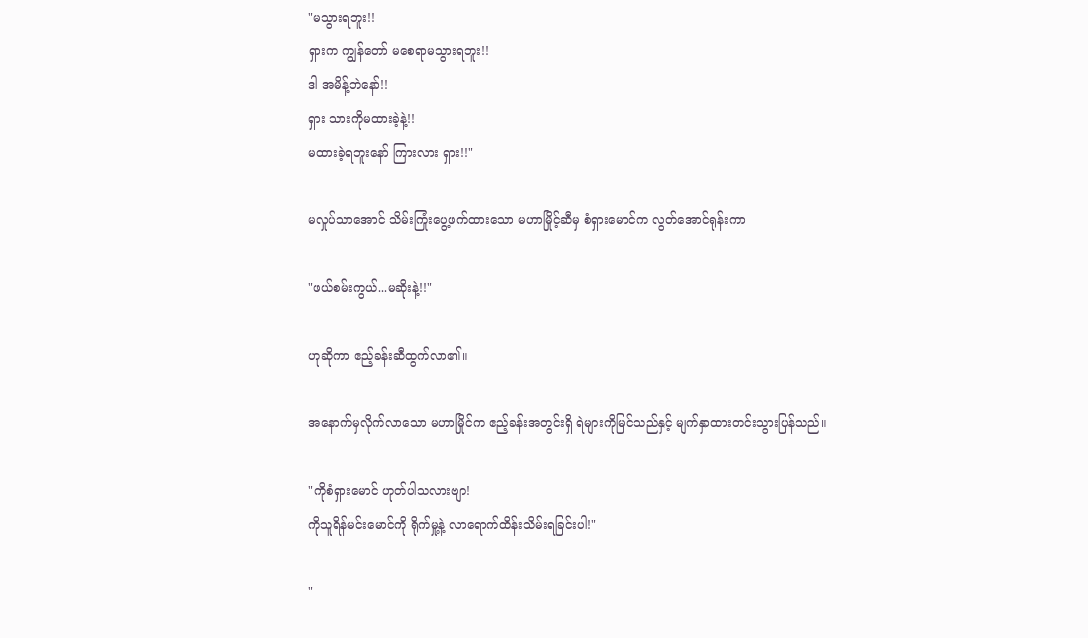"မသွားရဘူး!!
ရှားက ကျွန်တော် မစေရာမသွားရဘူး!!
ဒါ အမိန့်ဘဲနော်!!
ရှား သားကိုမထားခဲ့နဲ့!!
မထားခဲ့ရဘူးနော် ကြားလား ရှား!!"

မလှုပ်သာအောင် သိမ်းကြုံးပွေ့ဖက်ထားသော မဟာမြိုင့်ဆီမှ စံရှားမောင်က လွတ်အောင်ရုန်းကာ

"ဖယ်စမ်းကွယ်...မဆိုးနဲ့!!"

ဟုဆိုကာ ဧည့်ခန်းဆီထွက်လာ၏။

အနောက်မှလိုက်လာသော မဟာမြိုင်က ဧည့်ခန်းအတွင်းရှိ ရဲများကိုမြင်သည်နှင့် မျက်နှာထားတင်းသွားပြန်သည်။

"ကိုစံရှားမောင် ဟုတ်ပါသလားဗျာ!
ကိုသူရိန်မင်းမောင်ကို ရိုက်မှု့နဲ့ လာရောက်ထိန်းသိမ်းရခြင်းပါ!"

"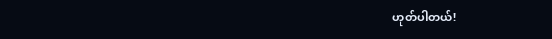ဟုတ်ပါတယ်!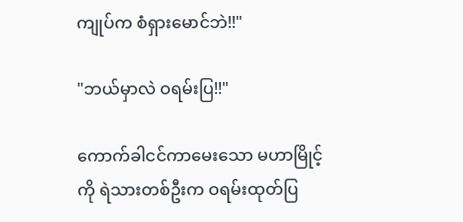ကျုပ်က စံရှားမောင်ဘဲ!!"

"ဘယ်မှာလဲ ဝရမ်းပြ!!"

ကောက်ခါငင်ကာမေးသော မဟာမြိုင့်ကို ရဲသားတစ်ဦးက ဝရမ်းထုတ်ပြ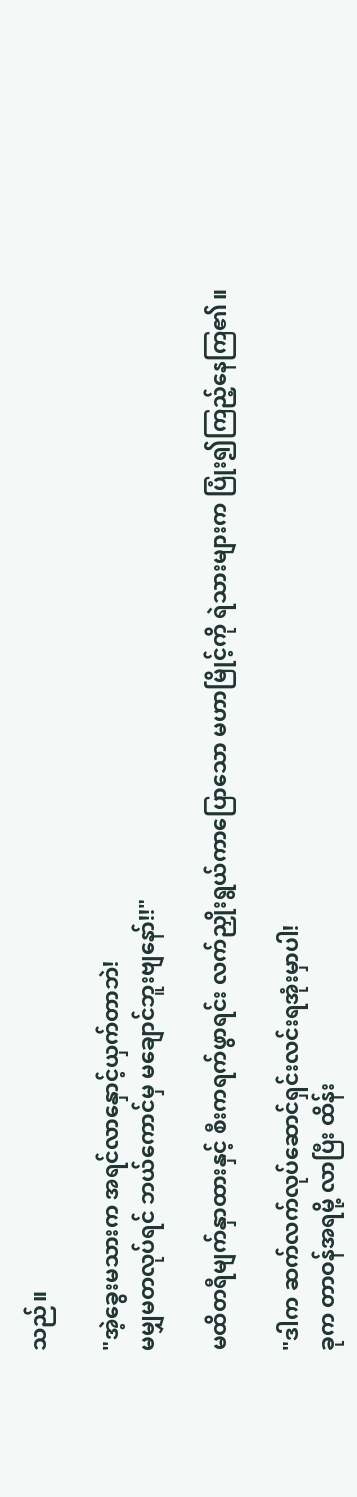သည်။

"အဲ့ခွေးမသားက အရင်လာနှောင့်ယှက်တာဘဲ!
မမျှမတလုပ်ရင် ဘယ်ကောင်မှ မချောင်ဘူးဗျနော်!!"

မထိတရီမျက်နှာထားနှင့် စီးကရက်ဖွာရင်း လက်ညှိုးရွယ်ကာပြောသော မဟာမြိုင့်ကို ရဲသားများက ပြုံး၍ကြည့်နေကြ၏။

"ဒါက ဆက်လက်လုပ်ဆောင်ရှင်းလင်းရအုံးမှာပါ!
ခုက တာဝန်အရမို့ လာပြီး ထိန်း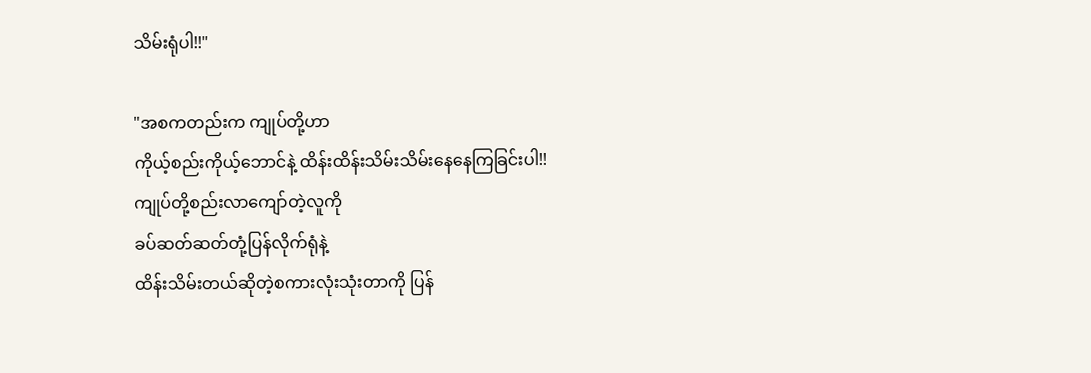သိမ်းရုံပါ!!"

"အစကတည်းက ကျုပ်တို့ဟာ
ကိုယ့်စည်းကိုယ့်ဘောင်နဲ့ ထိန်းထိန်းသိမ်းသိမ်းနေနေကြခြင်းပါ!!
ကျုပ်တို့စည်းလာကျော်တဲ့လူကို
ခပ်ဆတ်ဆတ်တုံ့ပြန်လိုက်ရုံနဲ့
ထိန်းသိမ်းတယ်ဆိုတဲ့စကားလုံးသုံးတာကို ပြန်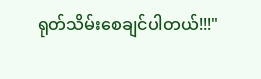ရုတ်သိမ်းစေချင်ပါတယ်!!!"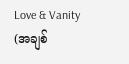Love & Vanity (အချစ်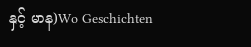နှင့် မာန)Wo Geschichten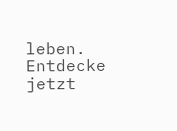leben. Entdecke jetzt